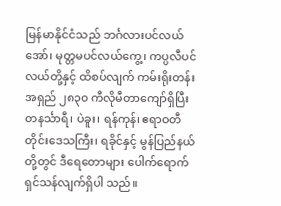မြန်မာနိုင်ငံသည် ဘင်္ဂလားပင်လယ်အော်၊ မုတ္တမပင်လယ်ကွေ့၊ ကပ္ပလီပင်လယ်တို့နှင့် ထိစပ်လျက် ကမ်းရိုးတန်းအရှည် ၂၈၃၀ ကီလိုမီတာကျော်ရှိပြီး တနင်္သာရီ၊ ပဲခူး၊ ရန်ကုန်၊ ဧရာဝတီ တိုင်းဒေသကြီး၊ ရခိုင်နှင့် မွန်ပြည်နယ်တို့တွင် ဒီရေတောများ ပေါက်ရောက်ရှင်သန်လျက်ရှိပါ သည်။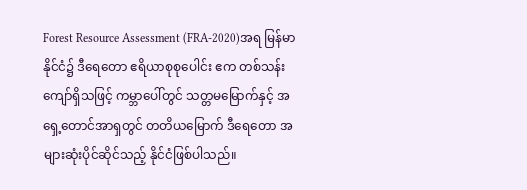Forest Resource Assessment (FRA-2020)အရ မြန်မာနိုင်ငံ၌ ဒီရေတော ဧရိယာစုစုပေါင်း ဧက တစ်သန်းကျော်ရှိသဖြင့် ကမ္ဘာပေါ်တွင် သတ္တမမြောက်နှင့် အရှေ့တောင်အာရှတွင် တတိယမြောက် ဒီရေတော အများဆုံးပိုင်ဆိုင်သည့် နိုင်ငံဖြစ်ပါသည်။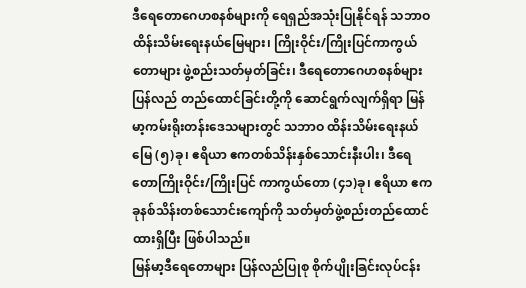ဒီရေတောဂေဟစနစ်များကို ရေရှည်အသုံးပြုနိုင်ရန် သဘာဝထိန်းသိမ်းရေးနယ်မြေများ၊ ကြိုးဝိုင်း/ကြိုးပြင်ကာကွယ်တောများ ဖွဲ့စည်းသတ်မှတ်ခြင်း၊ ဒီရေတောဂေဟစနစ်များ ပြန်လည် တည်ထောင်ခြင်းတို့ကို ဆောင်ရွက်လျက်ရှိရာ မြန်မာ့ကမ်းရိုးတန်းဒေသများတွင် သဘာဝ ထိန်းသိမ်းရေးနယ်မြေ (၅)ခု၊ ဧရိယာ ဧကတစ်သိန်းနှစ်သောင်းနီးပါး၊ ဒီရေတောကြိုးဝိုင်း/ကြိုးပြင် ကာကွယ်တော (၄၁)ခု၊ ဧရိယာ ဧကခုနစ်သိန်းတစ်သောင်းကျော်ကို သတ်မှတ်ဖွဲ့စည်းတည်ထောင် ထားရှိပြီး ဖြစ်ပါသည်။
မြန်မာ့ဒီရေတောများ ပြန်လည်ပြုစု စိုက်ပျိုးခြင်းလုပ်ငန်း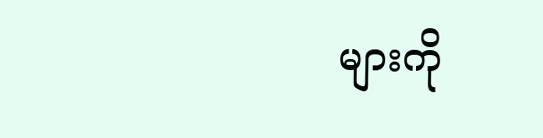များကို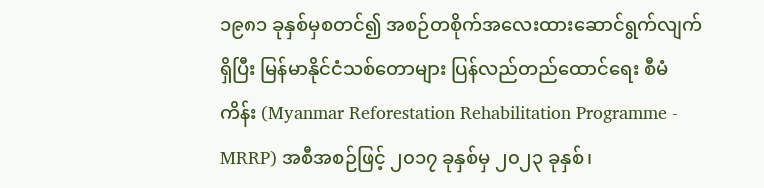၁၉၈၁ ခုနှစ်မှစတင်၍ အစဉ်တစိုက်အလေးထားဆောင်ရွက်လျက်ရှိပြီး မြန်မာနိုင်ငံသစ်တောများ ပြန်လည်တည်ထောင်ရေး စီမံကိန်း (Myanmar Reforestation Rehabilitation Programme - MRRP) အစီအစဉ်ဖြင့် ၂၀၁၇ ခုနှစ်မှ ၂၀၂၃ ခုနှစ်၊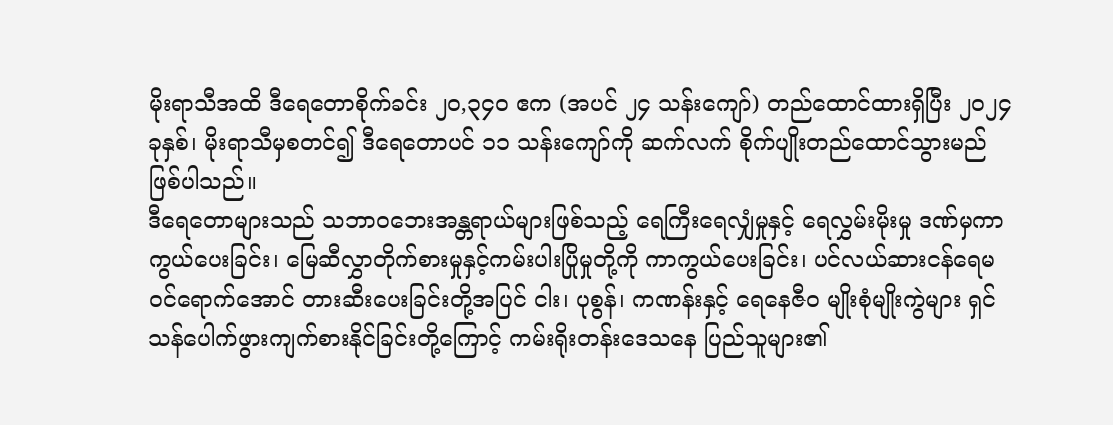မိုးရာသီအထိ ဒီရေတောစိုက်ခင်း ၂၀,၃၄၀ ဧက (အပင် ၂၄ သန်းကျော်) တည်ထောင်ထားရှိပြီး ၂၀၂၄ ခုနှစ်၊ မိုးရာသီမှစတင်၍ ဒီရေတောပင် ၁၁ သန်းကျော်ကို ဆက်လက် စိုက်ပျိုးတည်ထောင်သွားမည် ဖြစ်ပါသည်။
ဒီရေတောများသည် သဘာဝဘေးအန္တရာယ်များဖြစ်သည့် ရေကြီးရေလျှံမှုနှင့် ရေလွှမ်းမိုးမှု ဒဏ်မှကာကွယ်ပေးခြင်း၊ မြေဆီလွှာတိုက်စားမှုနှင့်ကမ်းပါးပြိုမှုတို့ကို ကာကွယ်ပေးခြင်း၊ ပင်လယ်ဆားငန်ရေမဝင်ရောက်အောင် တားဆီးပေးခြင်းတို့အပြင် ငါး၊ ပုစွန်၊ ကဏန်းနှင့် ရေနေဇီဝ မျိုးစုံမျိုးကွဲများ ရှင်သန်ပေါက်ဖွားကျက်စားနိုင်ခြင်းတို့ကြောင့် ကမ်းရိုးတန်းဒေသနေ ပြည်သူများ၏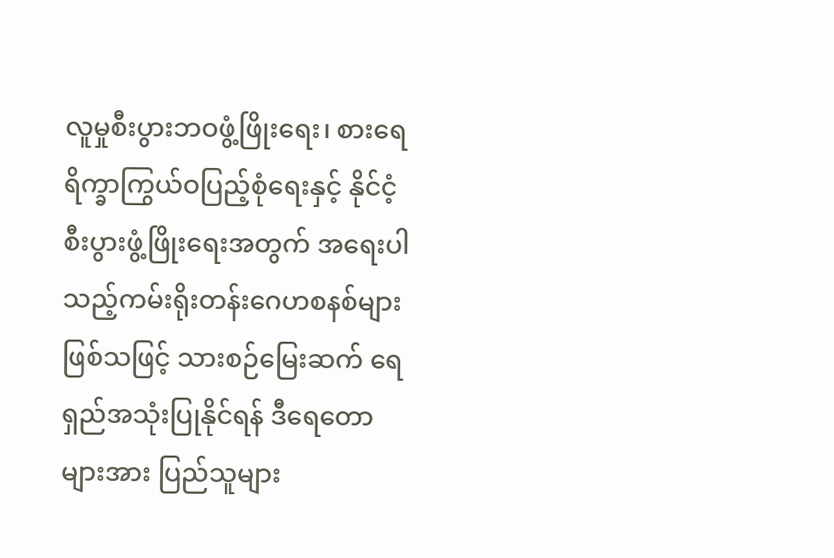လူမှုစီးပွားဘဝဖွံ့ဖြိုးရေး၊ စားရေရိက္ခာကြွယ်ဝပြည့်စုံရေးနှင့် နိုင်ငံ့စီးပွားဖွံ့ဖြိုးရေးအတွက် အရေးပါသည့်ကမ်းရိုးတန်းဂေဟစနစ်များဖြစ်သဖြင့် သားစဉ်မြေးဆက် ရေရှည်အသုံးပြုနိုင်ရန် ဒီရေတောများအား ပြည်သူများ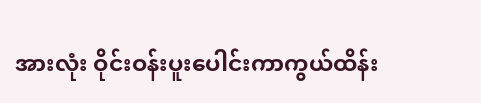အားလုံး ဝိုင်းဝန်းပူးပေါင်းကာကွယ်ထိန်း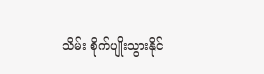သိမ်း စိုက်ပျိုးသွားနိုင်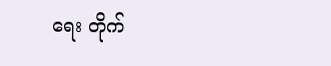ရေး တိုက်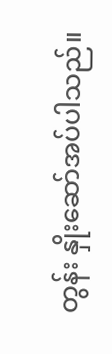တွန်း နှိုးဆော်အပ်ပါသည်။